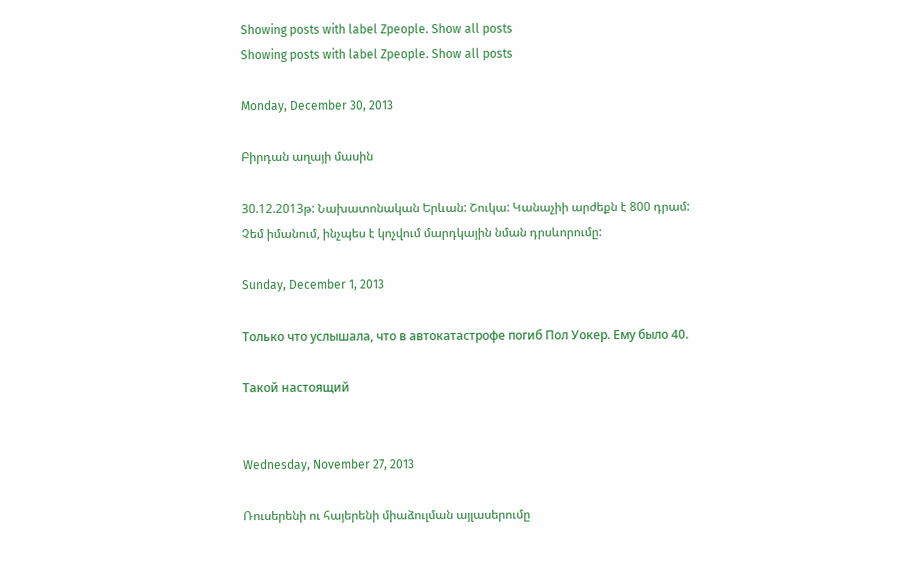Showing posts with label Zpeople. Show all posts
Showing posts with label Zpeople. Show all posts

Monday, December 30, 2013

Բիրդան աղայի մասին

30.12.2013թ: Նախատոնական Երևան: Շուկա: Կանաչիի արժեքն է 800 դրամ:
Չեմ իմանում, ինչպես է կոչվում մարդկային նման դրսևորումը:

Sunday, December 1, 2013

Только что услышала, что в автокатастрофе погиб Пол Уокер. Ему было 40.

Такой настоящий


Wednesday, November 27, 2013

Ռուսերենի ու հայերենի միաձուլման այլասերումը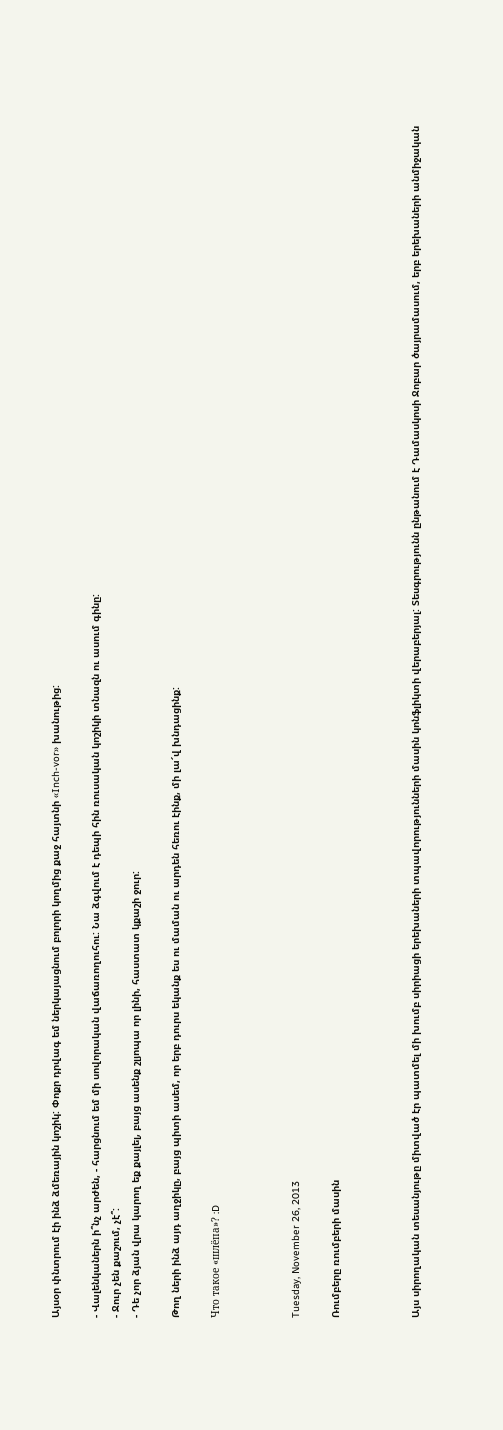Այսօր փնտրում էի ինձ ձմեռային կոշիկ: Փոքր դրվագ եմ ներկայացնում բոլորի կողմից քաջ հայտնի «Inch-vor» խանութից:

- Վալենկաներն ի՞նչ արժեն, - հարցնում եմ մի սովորական վաճառողուհու: Նա ձգվում է դեպի հին ռուսական կոշիկի տնազն ու ասում գինը:
- Ջուր չեն քաշում, չէ՞:
- Դե չոր ձյան վրա կարող եք քայլել, բայց ասենք շլյոպա որ լինի, հաստատ կքաշի ջուր:

Թող ների ինձ այդ աղջիկը, բայց պիտի ասեմ, որ երբ դուրս եկանք ես ու մաման ու արդեն հեռու էինք, մի լա՜վ խնդացինք:

Что такое «шлёпа»? :D



Tuesday, November 26, 2013

Ռումբերը ռումբերի մասին



Այս սիրողական տեսանյութը միտված էր պատմել մի խումբ սիրիացի երեխաների տպավորությունների մասին կոնֆլիկտի վերաբերյալ: Տեսգրությունն ընթանում է Դամասկոսի Ջոբար ծայրամասում, երբ երեխաների անմիջական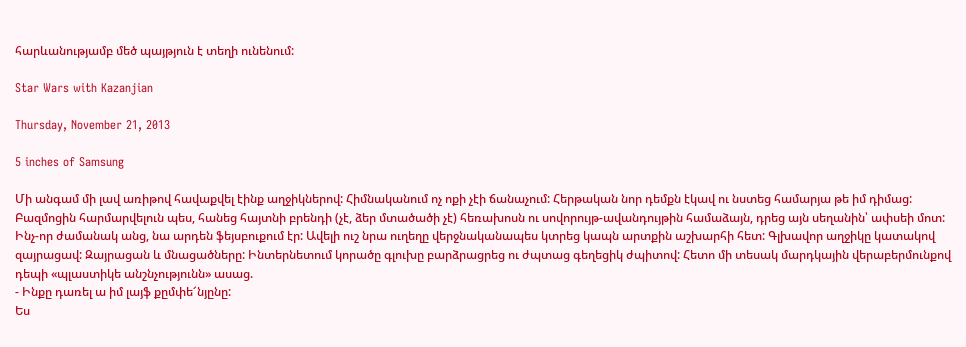հարևանությամբ մեծ պայթյուն է տեղի ունենում:

Star Wars with Kazanjian

Thursday, November 21, 2013

5 inches of Samsung

Մի անգամ մի լավ առիթով հավաքվել էինք աղջիկներով: Հիմնականում ոչ ոքի չէի ճանաչում: Հերթական նոր դեմքն էկավ ու նստեց համարյա թե իմ դիմաց: Բազմոցին հարմարվելուն պես, հանեց հայտնի բրենդի (չէ, ձեր մտածածի չէ) հեռախոսն ու սովորույթ-ավանդույթին համաձայն, դրեց այն սեղանին՝ ափսեի մոտ: Ինչ-որ ժամանակ անց, նա արդեն ֆեյսբուքում էր: Ավելի ուշ նրա ուղեղը վերջնականապես կտրեց կապն արտքին աշխարհի հետ: Գլխավոր աղջիկը կատակով զայրացավ: Զայրացան և մնացածները: Ինտերնետում կորածը գլուխը բարձրացրեց ու ժպտաց գեղեցիկ ժպիտով: Հետո մի տեսակ մարդկային վերաբերմունքով դեպի «պլաստիկե անշնչությունն» ասաց.
- Ինքը դառել ա իմ լայֆ քըմփե՜նյընը:
Ես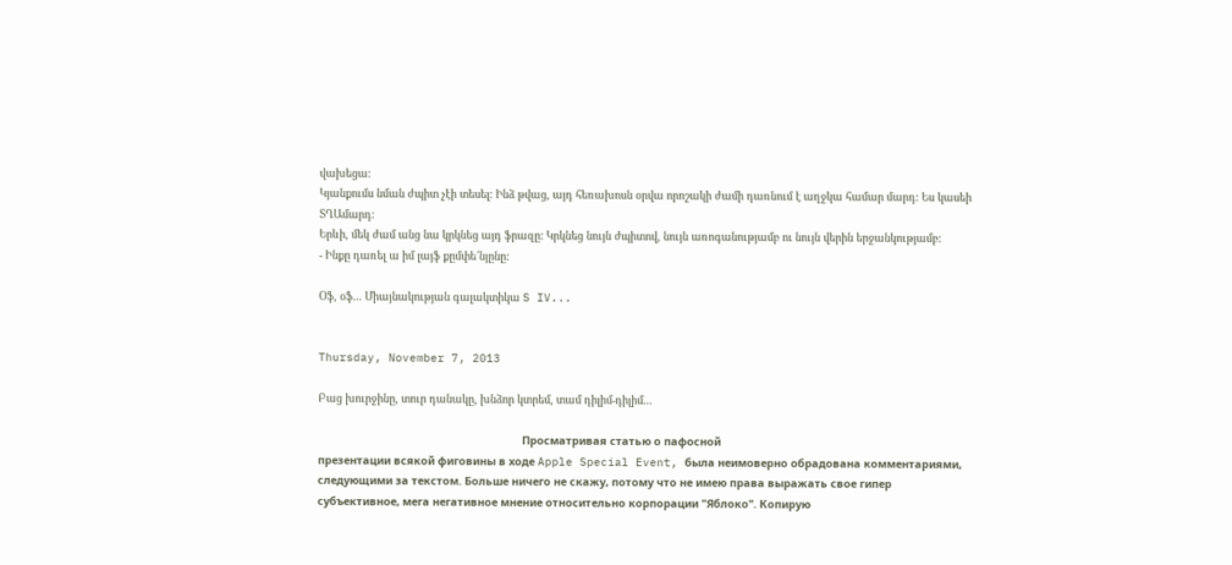վախեցա:
Կյանքումս նման ժպիտ չէի տեսել: Ինձ թվաց, այդ հեռախոսն օրվա որոշակի ժամի դառնում է աղջկա համար մարդ: Ես կասեի ՏՂԱմարդ:
Երևի, մեկ ժամ անց նա կրկնեց այդ ֆրազը: Կրկնեց նույն ժպիտով, նույն առոգանությամբ ու նույն վերին երջանկությամբ:
- Ինքը դառել ա իմ լայֆ քըմփե՜նյընը:

Օֆ, օֆ... Միայնակության գալակտիկա S IV...


Thursday, November 7, 2013

Բաց խուրջինը, տուր դանակը, խնձոր կտրեմ, տամ դիլիմ-դիլիմ...

                                                                    Просматривая статью о пафосной
презентации всякой фиговины в ходе Apple Special Event, была неимоверно обрадована комментариями, следующими за текстом. Больше ничего не скажу, потому что не имею права выражать свое гипер субъективное, мега негативное мнение относительно корпорации "Яблоко". Копирую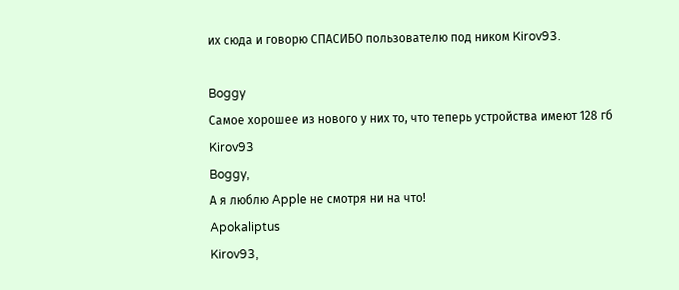их сюда и говорю СПАСИБО пользователю под ником Kirov93.

Boggy
Самое хорошее из нового у них то, что теперь устройства имеют 128 гб
Kirov93
Boggy,
А я люблю Apple не смотря ни на что!
Apokaliptus
Kirov93,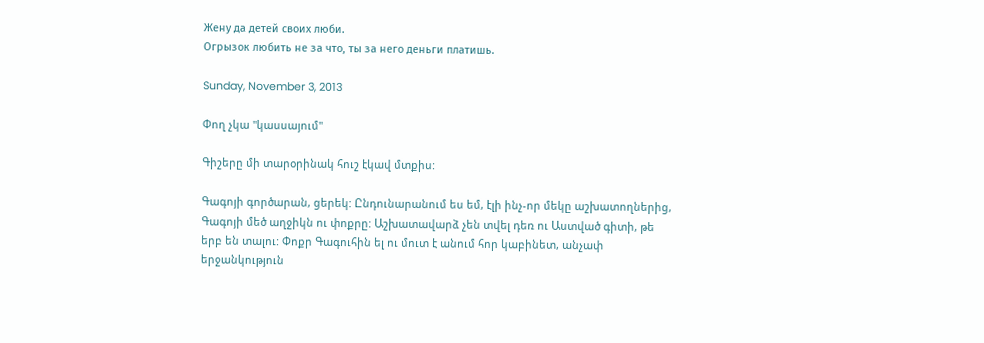Жену да детей своих люби.
Огрызок любить не за что, ты за него деньги платишь.

Sunday, November 3, 2013

Փող չկա "կասսայում"

Գիշերը մի տարօրինակ հուշ էկավ մտքիս:

Գագոյի գործարան, ցերեկ: Ընդունարանում ես եմ, էլի ինչ-որ մեկը աշխատողներից, Գագոյի մեծ աղջիկն ու փոքրը: Աշխատավարձ չեն տվել դեռ ու Աստված գիտի, թե երբ են տալու: Փոքր Գագուհին ել ու մուտ է անում հոր կաբինետ, անչափ երջանկություն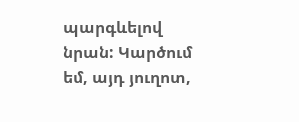պարգևելով նրան: Կարծում եմ, այդ յուղոտ,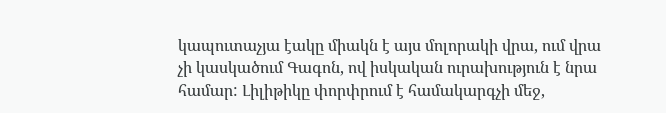կապուտաչյա էակը միակն է այս մոլորակի վրա, ում վրա չի կասկածում Գագոն, ով իսկական ուրախություն է նրա համար: Լիլիթիկը փորփրում է համակարգչի մեջ,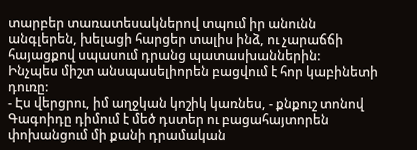տարբեր տառատեսակներով տպում իր անունն անգլերեն, խելացի հարցեր տալիս ինձ, ու չարաճճի հայացքով սպասում դրանց պատասխաններին:
Ինչպես միշտ անսպասելիորեն բացվում է հոր կաբինետի դուռը:
- Էս վերցրու, իմ աղջկան կոշիկ կառնես, - քնքուշ տոնով Գագոիդը դիմում է մեծ դստեր ու բացահայտորեն փոխանցում մի քանի դրամական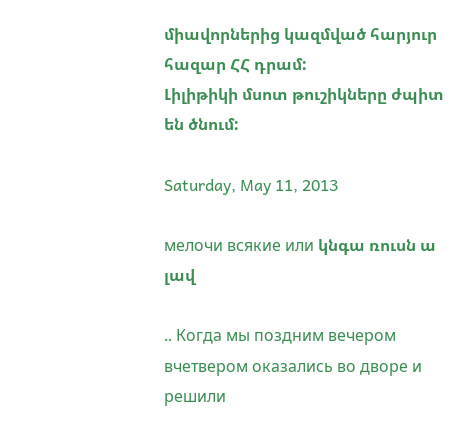միավորներից կազմված հարյուր հազար ՀՀ դրամ:
Լիլիթիկի մսոտ թուշիկները ժպիտ են ծնում:

Saturday, May 11, 2013

мелочи всякие или կնգա ռուսն ա լավ

.. Когда мы поздним вечером вчетвером оказались во дворе и решили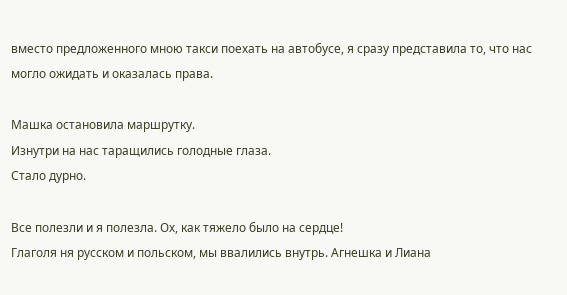вместо предложенного мною такси поехать на автобусе, я сразу представила то, что нас могло ожидать и оказалась права.

Машка остановила маршрутку.
Изнутри на нас таращились голодные глаза.
Стало дурно.

Все полезли и я полезла. Ох, как тяжело было на сердце!
Глаголя ня русском и польском, мы ввалились внутрь. Агнешка и Лиана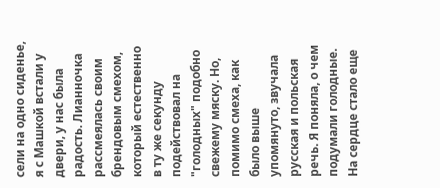сели на одно сиденье, я с Машкой встали у двери, у нас была радость. Лианночка рассмеялась своим брендовым смехом, который естественно в ту же секунду подействовал на "голодных" подобно свежему мяску. Но, помимо смеха, как было выше упомянуто, звучала русская и польская речь. Я поняла, о чем подумали голодные. На сердце стало еще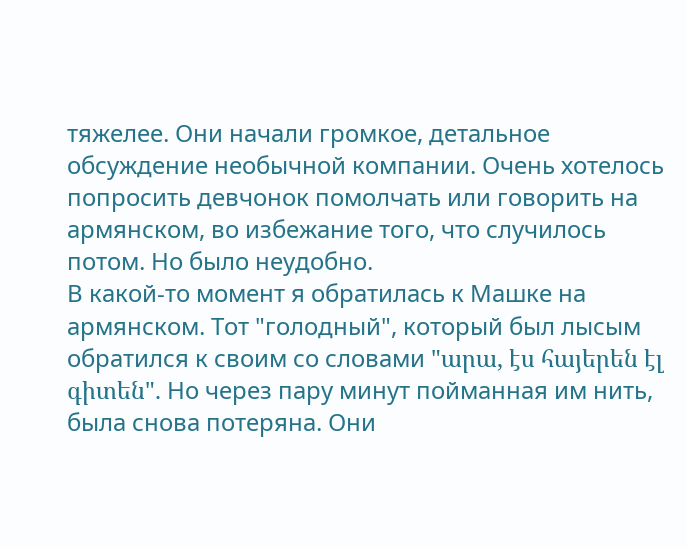тяжелее. Они начали громкое, детальное обсуждение необычной компании. Очень хотелось попросить девчонок помолчать или говорить на армянском, во избежание того, что случилось потом. Но было неудобно.
В какой-то момент я обратилась к Машке на армянском. Тот "голодный", который был лысым обратился к своим со словами "արա, էս հայերեն էլ գիտեն". Но через пару минут пойманная им нить, была снова потеряна. Они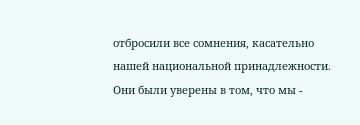отбросили все сомнения, касательно нашей национальной принадлежности. Они были уверены в том, что мы -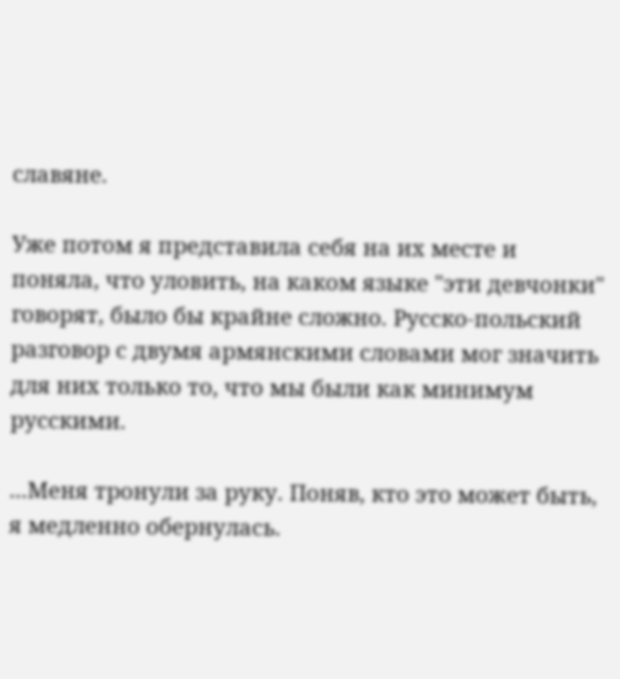славяне.

Уже потом я представила себя на их месте и поняла, что уловить, на каком языке "эти девчонки" говорят, было бы крайне сложно. Русско-польский разговор с двумя армянскими словами мог значить для них только то, что мы были как минимум русскими.

...Меня тронули за руку. Поняв, кто это может быть, я медленно обернулась.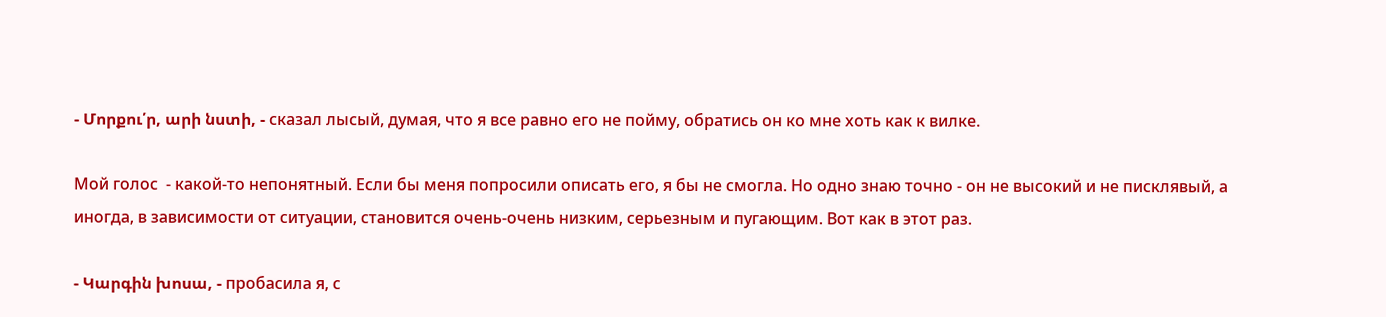- Մորքու՛ր, արի նստի, - сказал лысый, думая, что я все равно его не пойму, обратись он ко мне хоть как к вилке.

Мой голос  - какой-то непонятный. Если бы меня попросили описать его, я бы не смогла. Но одно знаю точно - он не высокий и не писклявый, а иногда, в зависимости от ситуации, становится очень-очень низким, серьезным и пугающим. Вот как в этот раз.

- Կարգին խոսա, - пробасила я, с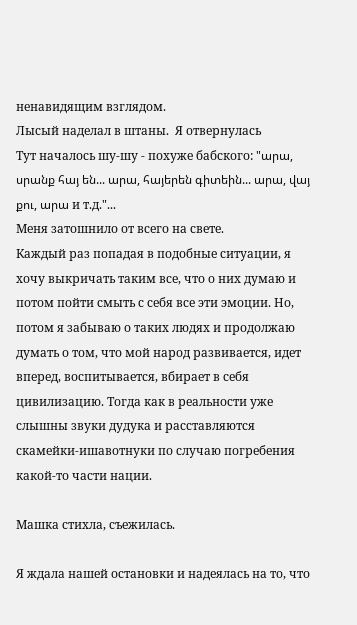ненавидящим взглядом.
Лысый наделал в штаны.  Я отвернулась
Тут началось шу-шу - похуже бабского: "արա, սրանք հայ են... արա, հայերեն գիտեին... արա, վայ քու, արա и т.д."...
Меня затошнило от всего на свете.
Каждый раз попадая в подобные ситуации, я хочу выкричать таким все, что о них думаю и потом пойти смыть с себя все эти эмоции. Но, потом я забываю о таких людях и продолжаю думать о том, что мой народ развивается, идет вперед, воспитывается, вбирает в себя цивилизацию. Тогда как в реальности уже слышны звуки дудука и расставляются скамейки-ишавотнуки по случаю погребения какой-то части нации.

Машка стихла, съежилась.

Я ждала нашей остановки и надеялась на то, что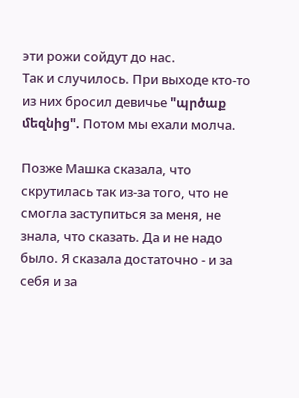эти рожи сойдут до нас.
Так и случилось. При выходе кто-то из них бросил девичье "պրծաք մեզնից". Потом мы ехали молча.

Позже Машка сказала, что скрутилась так из-за того, что не смогла заступиться за меня, не знала, что сказать. Да и не надо было. Я сказала достаточно - и за себя и за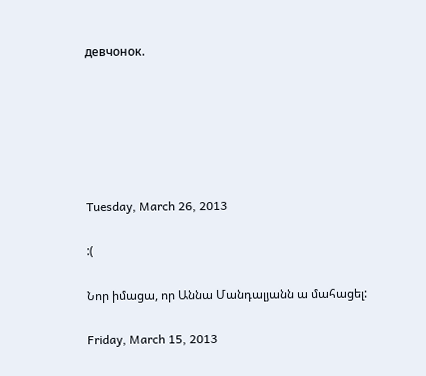девчонок.






Tuesday, March 26, 2013

:(

Նոր իմացա, որ Աննա Մանդալյանն ա մահացել:

Friday, March 15, 2013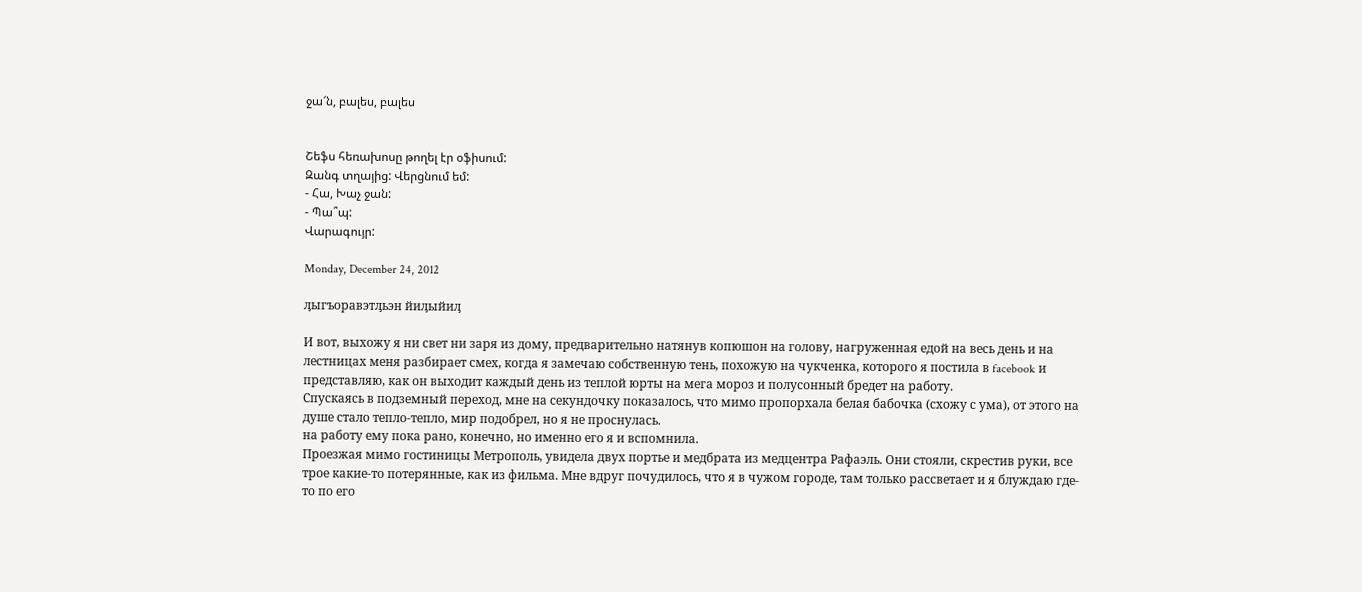ջա՜ն, բալես, բալես


Շեֆս հեռախոսը թողել էր օֆիսում:
Զանգ տղայից: Վերցնում եմ:
- Հա, Խաչ ջան:
- Պա՞պ:
Վարագույր:

Monday, December 24, 2012

ԓыгъоравэтԓьэн йиԓыйиԓ

И вот, выхожу я ни свет ни заря из дому, предварительно натянув копюшон на голову, нагруженная едой на весь день и на лестницах меня разбирает смех, когда я замечаю собственную тень, похожую на чукченка, которого я постила в facebook и представляю, как он выходит каждый день из теплой юрты на мега мороз и полусонный бредет на работу.
Спускаясь в подземный переход, мне на секундочку показалось, что мимо пропорхала белая бабочка (схожу с ума), от этого на душе стало тепло-тепло, мир подобрел, но я не проснулась.
на работу ему пока рано, конечно, но именно его я и вспомнила.
Проезжая мимо гостиницы Метрополь, увидела двух портье и медбрата из медцентра Рафаэль. Они стояли, скрестив руки, все трое какие-то потерянные, как из фильма. Мне вдруг почудилось, что я в чужом городе, там только рассветает и я блуждаю где-то по его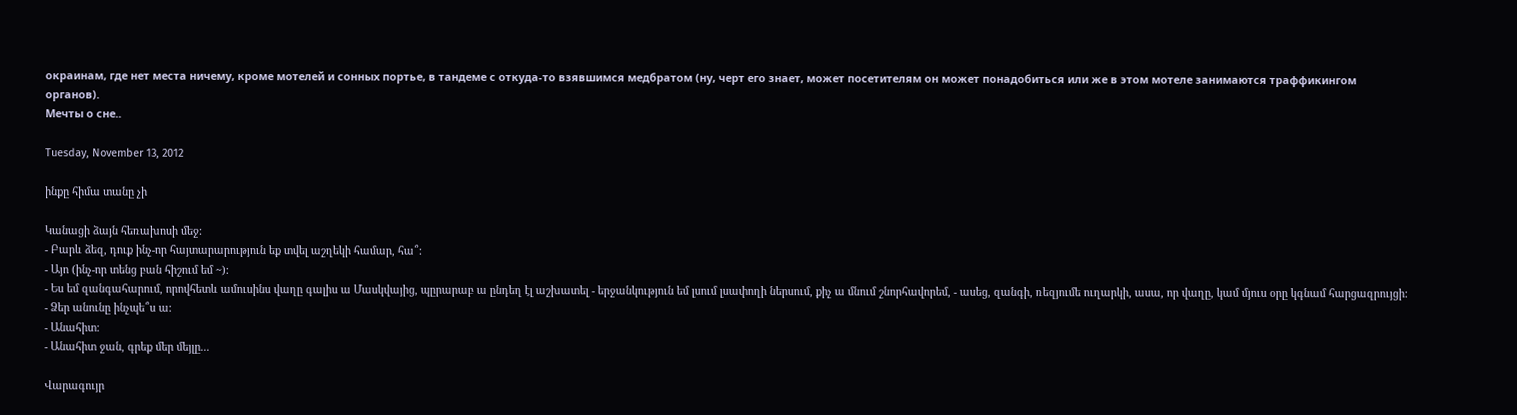окраинам, где нет места ничему, кроме мотелей и сонных портье, в тандеме с откуда-то взявшимся медбратом (ну, черт его знает, может посетителям он может понадобиться или же в этом мотеле занимаются траффикингом органов).
Мечты о сне..

Tuesday, November 13, 2012

ինքը հիմա տանը չի

Կանացի ձայն հեռախոսի մեջ:
- Բարև ձեզ, դուք ինչ-որ հայտարարություն եք տվել աշղեկի համար, հա՞:
- Այո (ինչ-որ տենց բան հիշում եմ ~):
- Ես եմ զանգահարում, որովհետև ամուսինս վաղը գալիս ա Մասկվայից, պըրարաբ ա ընդեղ էլ աշխատել - երջանկություն եմ լսում լսափողի ներսում, քիչ ա մնում շնորհավորեմ, - ասեց, զանգի, ռեզյումե ուղարկի, ասա, որ վաղը, կամ մյուս օրը կգնամ հարցազրույցի:
- Ձեր անունը ինչպե՞ս ա:
- Անահիտ:
- Անահիտ ջան, գրեք մեր մեյլը...

Վարագույր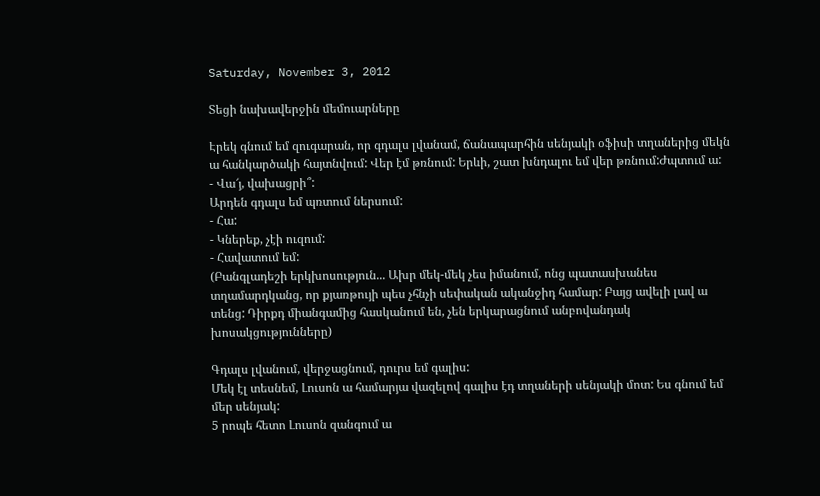Saturday, November 3, 2012

Տեցի նախավերջին մեմուարները

Էրեկ գնում եմ զուգարան, որ գդալս լվանամ, ճանապարհին սենյակի օֆիսի տղաներից մեկն ա հանկարծակի հայտնվում: Վեր էմ թռնում: Երևի, շատ խնդալու եմ վեր թռնում:Ժպտում ա:
- Վա՜յ, վախացրի՞:
Արդեն գդալս եմ պռտում ներսում:
- Հա:
- Կներեք, չէի ուզում:
- Հավատում եմ:
(Բանգլադեշի երկխոսություն... Ախր մեկ-մեկ չես իմանում, ոնց պատասխանես տղամարդկանց, որ քյառթույի պես չհնչի սեփական ականջիդ համար: Բայց ավելի լավ ա տենց: Դիրքդ միանգամից հասկանում են, չեն երկարացնում անբովանդակ խոսակցությունները)

Գդալս լվանում, վերջացնում, դուրս եմ գալիս:
Մեկ էլ տեսնեմ, Լուսոն ա համարյա վազելով գալիս էդ տղաների սենյակի մոտ: Ես գնում եմ մեր սենյակ:
5 րոպե հետո Լուսոն զանգում ա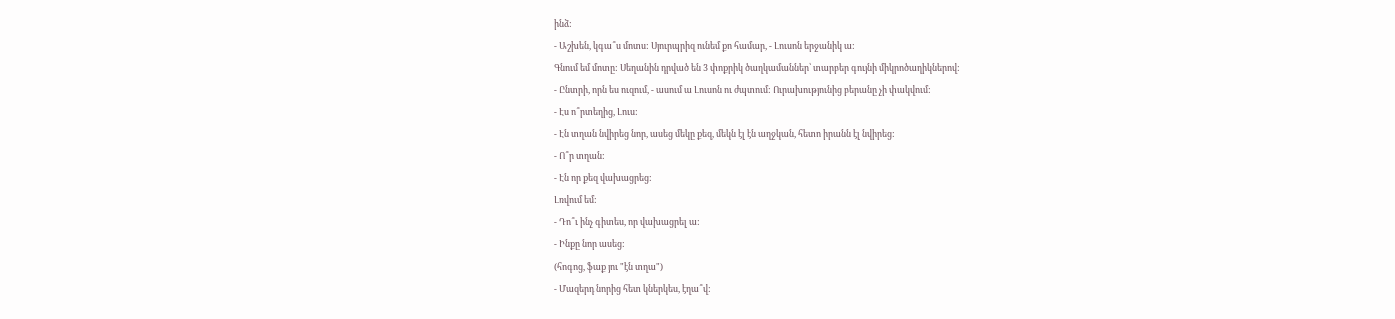ինձ:
- Աշխեն, կգա՞ս մոտս: Սյուրպրիզ ունեմ քո համար, - Լուսոն երջանիկ ա:
Գնում եմ մոտը: Սեղանին դրված են 3 փոքրիկ ծաղկամաններ՝ տարբեր գույնի միկրոծաղիկներով:
- Ընտրի, որն ես ուզում, - ասում ա Լուսոն ու ժպտում: Ուրախությունից բերանը չի փակվում:
- Էս ո՞րտեղից, Լուս:
- Էն տղան նվիրեց նոր, ասեց մեկը քեզ, մեկն էլ էն աղջկան, հետո իրանն էլ նվիրեց:
- Ո՞ր տղան:
- Էն որ քեզ վախացրեց:
Լռվում եմ:
- Դո՞ւ ինչ գիտես, որ վախացրել ա:
- Ինքը նոր ասեց:
(հոգոց, ֆաք յու "էն տղա")
- Մազերդ նորից հետ կներկես, էղա՞վ: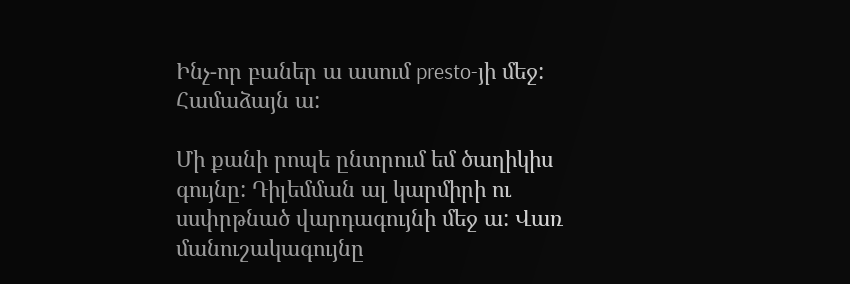Ինչ-որ բաներ ա ասում presto-յի մեջ: Համաձայն ա:

Մի քանի րոպե ընտրում եմ ծաղիկիս գույնը: Դիլեմման ալ կարմիրի ու սսփրթնած վարդագույնի մեջ ա: Վառ մանուշակագույնը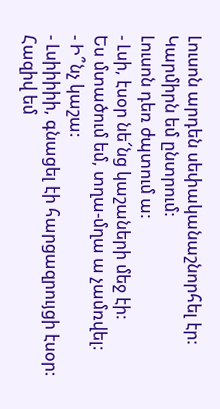Լուսոն արդեն սեփականաշնորհել էր:
Կարմիրն եմ ընտրում:
Լուսոն դեռ ժպտում ա:
- Լսի, էսօր նե՜նց կաշաների մեջ էի:
Ես մտածում եմ, տղա-մղա ա չամռվել:
- Ի՞նչ կաշա:
- Լսիիիիի, գնացել էի հարցազրույցի էսօր:
Հազիվ եմ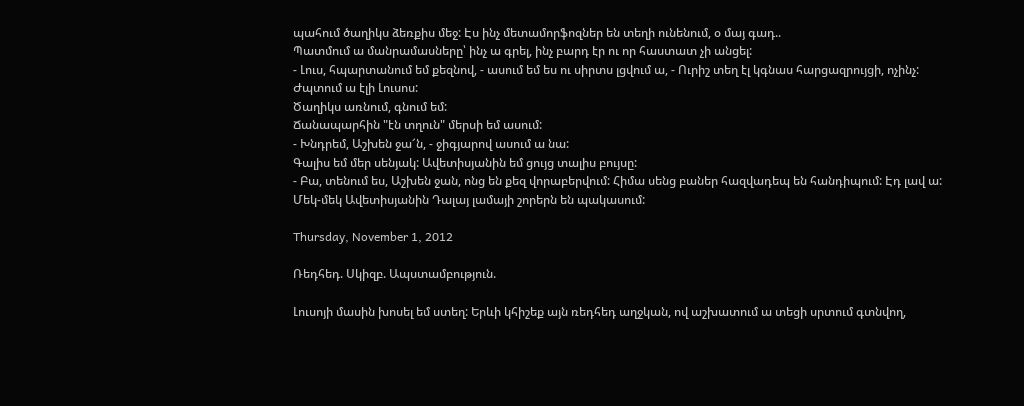պահում ծաղիկս ձեռքիս մեջ: Էս ինչ մետամորֆոզներ են տեղի ունենում, օ մայ գադ..
Պատմում ա մանրամասները՝ ինչ ա գրել, ինչ բարդ էր ու որ հաստատ չի անցել:
- Լուս, հպարտանում եմ քեզնով, - ասում եմ ես ու սիրտս լցվում ա, - Ուրիշ տեղ էլ կգնաս հարցազրույցի, ոչինչ:
Ժպտում ա էլի Լուսոս:
Ծաղիկս առնում, գնում եմ:
Ճանապարհին "էն տղուն" մերսի եմ ասում:
- Խնդրեմ, Աշխեն ջա՜ն, - ջիգյարով ասում ա նա:
Գալիս եմ մեր սենյակ: Ավետիսյանին եմ ցույց տալիս բույսը:
- Բա, տենում ես, Աշխեն ջան, ոնց են քեզ վորաբերվում: Հիմա սենց բաներ հազվադեպ են հանդիպում: Էդ լավ ա:
Մեկ-մեկ Ավետիսյանին Դալայ լամայի շորերն են պակասում:

Thursday, November 1, 2012

Ռեդհեդ. Սկիզբ. Ապստամբություն.

Լուսոյի մասին խոսել եմ ստեղ: Երևի կհիշեք այն ռեդհեդ աղջկան, ով աշխատում ա տեցի սրտում գտնվող,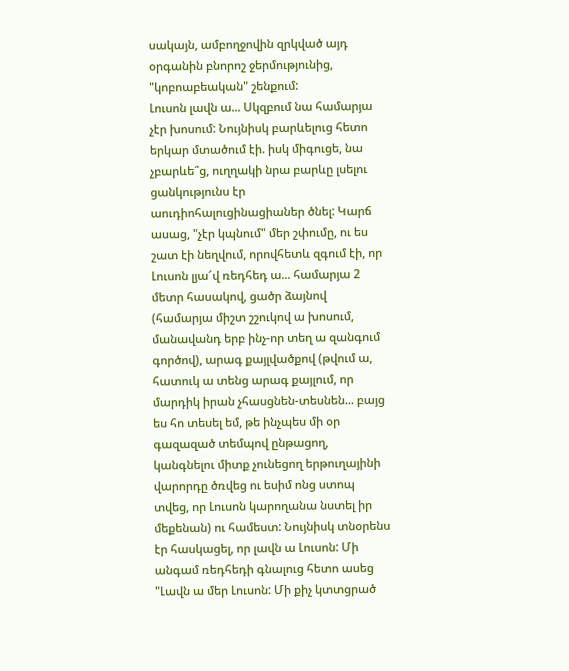սակայն, ամբողջովին զրկված այդ օրգանին բնորոշ ջերմությունից, "կոբոաբեական" շենքում:
Լուսոն լավն ա... Սկզբում նա համարյա չէր խոսում: Նույնիսկ բարևելուց հետո երկար մտածում էի. իսկ միգուցե, նա չբարևե՞ց, ուղղակի նրա բարևը լսելու ցանկությունս էր աուդիոհալուցինացիաներ ծնել: Կարճ ասաց, "չէր կպնում" մեր շփումը, ու ես շատ էի նեղվում, որովհետև զգում էի, որ Լուսոն լյա՜վ ռեդհեդ ա... համարյա 2 մետր հասակով, ցածր ձայնով (համարյա միշտ շշուկով ա խոսում, մանավանդ երբ ինչ-որ տեղ ա զանգում գործով), արագ քայլվածքով (թվում ա, հատուկ ա տենց արագ քայլում, որ մարդիկ իրան չհասցնեն-տեսնեն... բայց ես հո տեսել եմ, թե ինչպես մի օր գազազած տեմպով ընթացող, կանգնելու միտք չունեցող երթուղայինի վարորդը ծռվեց ու եսիմ ոնց ստոպ տվեց, որ Լուսոն կարողանա նստել իր մեքենան) ու համեստ: Նույնիսկ տնօրենս էր հասկացել, որ լավն ա Լուսոն: Մի անգամ ռեդհեդի գնալուց հետո ասեց "Լավն ա մեր Լուսոն: Մի քիչ կտտցրած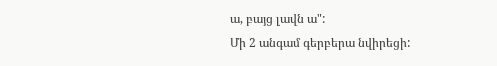ա, բայց լավն ա":
Մի 2 անգամ գերբերա նվիրեցի: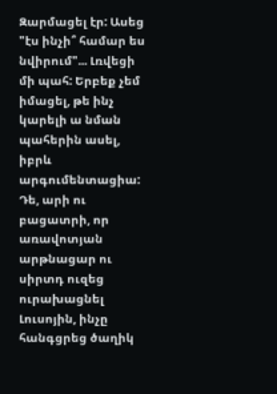Զարմացել էր: Ասեց "էս ինչի՞ համար ես նվիրում"... Լռվեցի մի պահ: Երբեք չեմ իմացել, թե ինչ կարելի ա նման պահերին ասել, իբրև արգումենտացիա: Դե, արի ու բացատրի, որ առավոտյան արթնացար ու սիրտդ ուզեց ուրախացնել Լուսոյին, ինչը հանգցրեց ծաղիկ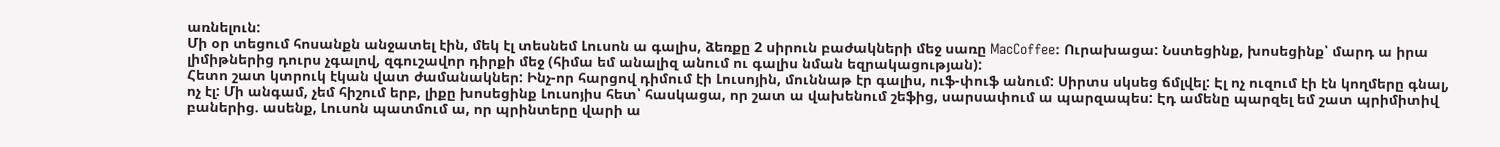առնելուն:
Մի օր տեցում հոսանքն անջատել էին, մեկ էլ տեսնեմ Լուսոն ա գալիս, ձեռքը 2 սիրուն բաժակների մեջ սառը MacCoffee: Ուրախացա: Նստեցինք, խոսեցինք՝ մարդ ա իրա լիմիթներից դուրս չգալով, զգուշավոր դիրքի մեջ (հիմա եմ անալիզ անում ու գալիս նման եզրակացության):
Հետո շատ կտրուկ էկան վատ ժամանակներ: Ինչ-որ հարցով դիմում էի Լուսոյին, մուննաթ էր գալիս, ուֆ-փուֆ անում: Սիրտս սկսեց ճմլվել: Էլ ոչ ուզում էի էն կողմերը գնալ, ոչ էլ: Մի անգամ, չեմ հիշում երբ, լիքը խոսեցինք Լուսոյիս հետ՝ հասկացա, որ շատ ա վախենում շեֆից, սարսափում ա պարզապես: Էդ ամենը պարզել եմ շատ պրիմիտիվ բաներից. ասենք, Լուսոն պատմում ա, որ պրինտերը վարի ա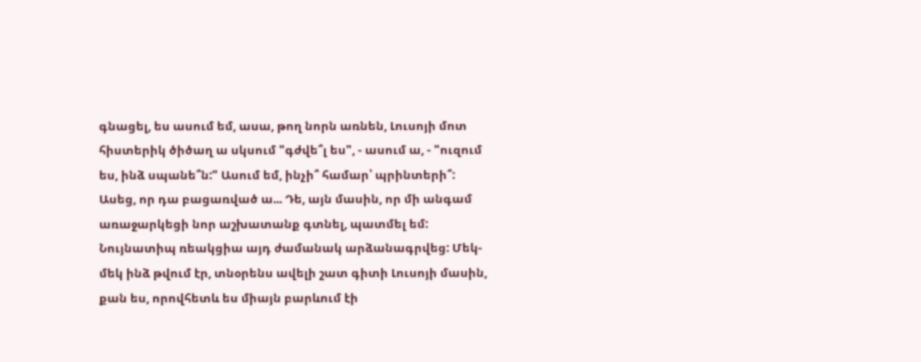գնացել, ես ասում եմ, ասա, թող նորն առնեն, Լուսոյի մոտ հիստերիկ ծիծաղ ա սկսում "գժվե՞լ ես", - ասում ա, - "ուզում ես, ինձ սպանե՞ն:" Ասում եմ, ինչի՞ համար՝ պրինտերի՞: Ասեց, որ դա բացառված ա... Դե, այն մասին, որ մի անգամ առաջարկեցի նոր աշխատանք գտնել, պատմել եմ: Նույնատիպ ռեակցիա այդ ժամանակ արձանագրվեց: Մեկ-մեկ ինձ թվում էր, տնօրենս ավելի շատ գիտի Լուսոյի մասին, քան ես, որովհետև ես միայն բարևում էի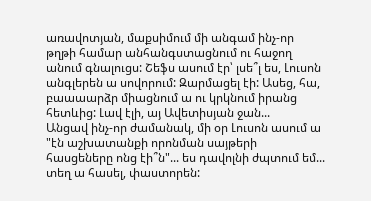առավոտյան, մաքսիմում մի անգամ ինչ-որ թղթի համար անհանգստացնում ու հաջող անում գնալուցս: Շեֆս ասում էր՝ լսե՞լ ես, Լուսոն անգլերեն ա սովորում: Զարմացել էի: Ասեց, հա, բաաաարձր միացնում ա ու կրկնում իրանց հետևից: Լավ էլի, այ Ավետիսյան ջան...
Անցավ ինչ-որ ժամանակ, մի օր Լուսոն ասում ա "էն աշխատանքի որոնման սայթերի հասցեները ոնց էի՞ն"... ես դավոլնի ժպտում եմ... տեղ ա հասել, փաստորեն: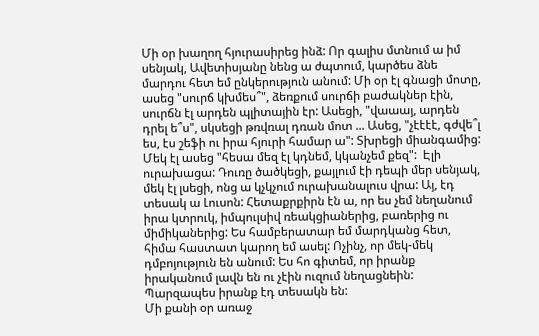Մի օր խաղող հյուրասիրեց ինձ: Որ գալիս մտնում ա իմ սենյակ, Ավետիսյանը նենց ա ժպտում, կարծես ձնե մարդու հետ եմ ընկերություն անում: Մի օր էլ գնացի մոտը, ասեց "սուրճ կխմես՞", ձեռքում սուրճի բաժակներ էին, սուրճն էլ արդեն պլիտային էր: Ասեցի, "վաաայ, արդեն դրել ե՞ս", սկսեցի թռվռալ դռան մոտ ... Ասեց, "չէէէէ, գժվե՞լ ես, էս շեֆի ու իրա հյուրի համար ա": Տխրեցի միանգամից: Մեկ էլ ասեց "հեսա մեզ էլ կդնեմ, կկանչեմ քեզ":  Էլի ուրախացա: Դուռը ծածկեցի, քայլում էի դեպի մեր սենյակ, մեկ էլ լսեցի, ոնց ա կչկչում ուրախանալուս վրա: Այ, էդ տեսակ ա Լուսոն: Հետաքրքիրն էն ա, որ ես չեմ նեղանում իրա կտրուկ, իմպուլսիվ ռեակցիաներից, բառերից ու միմիկաներից: Ես համբերատար եմ մարդկանց հետ, հիմա հաստատ կարող եմ ասել: Ոչինչ, որ մեկ-մեկ դմբոյություն են անում: Ես հո գիտեմ, որ իրանք իրականում լավն են ու չէին ուզում նեղացնեին: Պարզապես իրանք էդ տեսակն են:
Մի քանի օր առաջ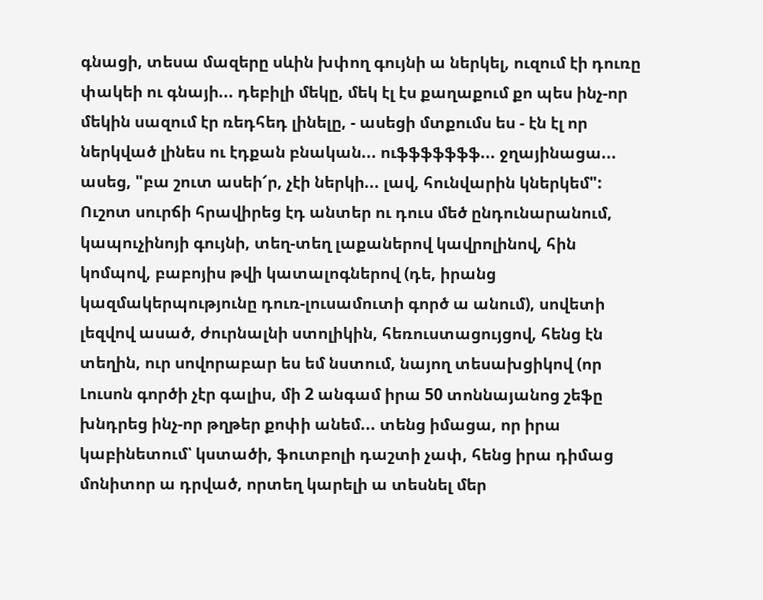գնացի, տեսա մազերը սևին խփող գույնի ա ներկել, ուզում էի դուռը փակեի ու գնայի... դեբիլի մեկը, մեկ էլ էս քաղաքում քո պես ինչ-որ մեկին սազում էր ռեդհեդ լինելը, - ասեցի մտքումս ես - էն էլ որ ներկված լինես ու էդքան բնական... ուֆֆֆֆֆֆֆ... ջղայինացա... ասեց, "բա շուտ ասեի՜ր, չէի ներկի... լավ, հունվարին կներկեմ": Ուշոտ սուրճի հրավիրեց էդ անտեր ու դուս մեծ ընդունարանում, կապուչինոյի գույնի, տեղ-տեղ լաքաներով կավրոլինով, հին կոմպով, բաբոյիս թվի կատալոգներով (դե, իրանց կազմակերպությունը դուռ-լուսամուտի գործ ա անում), սովետի լեզվով ասած, ժուրնալնի ստոլիկին, հեռուստացույցով, հենց էն տեղին, ուր սովորաբար ես եմ նստում, նայող տեսախցիկով (որ Լուսոն գործի չէր գալիս, մի 2 անգամ իրա 50 տոննայանոց շեֆը խնդրեց ինչ-որ թղթեր քոփի անեմ... տենց իմացա, որ իրա կաբինետում՝ կստածի, ֆուտբոլի դաշտի չափ, հենց իրա դիմաց մոնիտոր ա դրված, որտեղ կարելի ա տեսնել մեր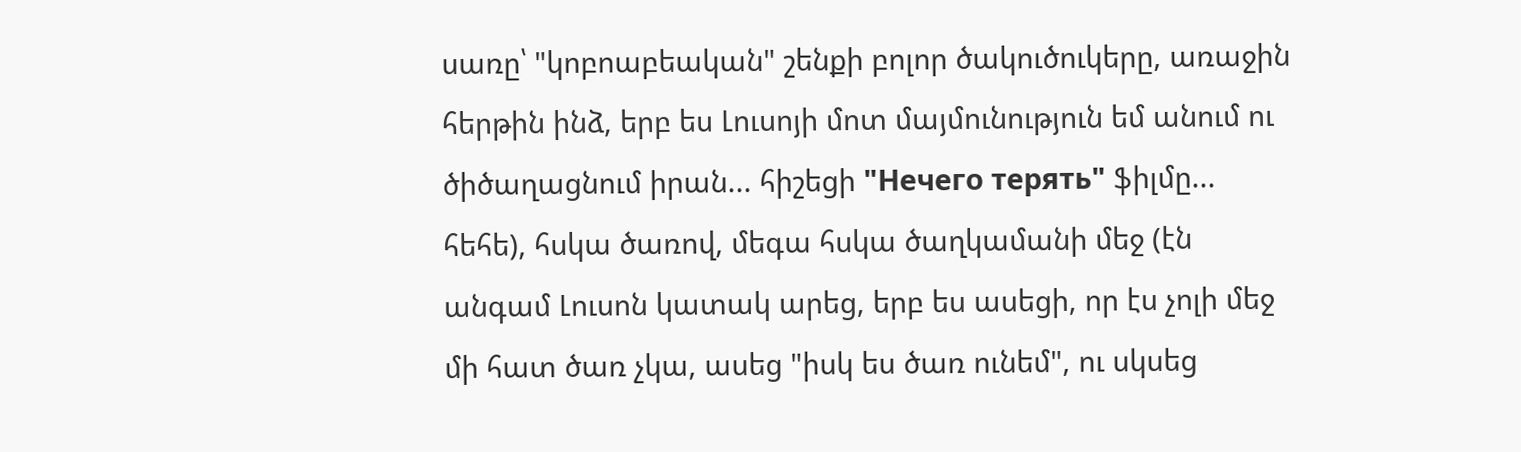սառը՝ "կոբոաբեական" շենքի բոլոր ծակուծուկերը, առաջին հերթին ինձ, երբ ես Լուսոյի մոտ մայմունություն եմ անում ու ծիծաղացնում իրան... հիշեցի "Нечего терять" ֆիլմը... հեհե), հսկա ծառով, մեգա հսկա ծաղկամանի մեջ (էն անգամ Լուսոն կատակ արեց, երբ ես ասեցի, որ էս չոլի մեջ մի հատ ծառ չկա, ասեց "իսկ ես ծառ ունեմ", ու սկսեց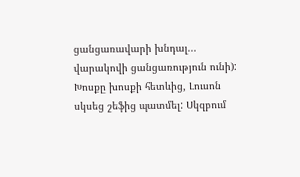ցանցառավարի խնդալ... վարակովի ցանցառություն ունի):
Խոսքը խոսքի հետևից, Լուսոն սկսեց շեֆից պատմել: Սկզբում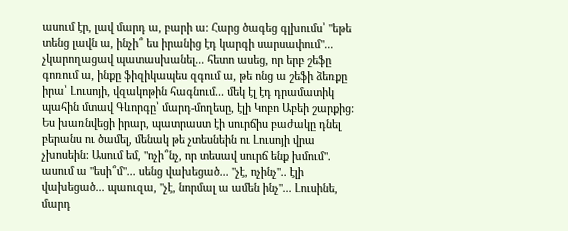ասում էր, լավ մարդ ա, բարի ա: Հարց ծագեց գլխումս՝ "եթե տենց լավն ա, ինչի՞ ես իրանից էդ կարգի սարսափում"... չկարողացավ պատասխանել... հետո ասեց, որ երբ շեֆը գոռում ա, ինքը ֆիզիկապես զգում ա, թե ոնց ա շեֆի ձեռքը իրա՝ Լուսոյի, վզակոթին հագնում... մեկ էլ էդ դրամատիկ պահին մտավ Գևորգը՝ մարդ-մողեսը, էլի Կոբո Աբեի շարքից: Ես խառնվեցի իրար, պատրաստ էի սուրճիս բաժակը դնել բերանս ու ծամել, մենակ թե չտեսնեին ու Լուսոյի վրա չխոսեին: Ասում եմ, "ոչի՞նչ, որ տեսավ սուրճ ենք խմում". ասում ա "եսի՞մ"... սենց վախեցած... "չէ, ոչինչ".. էլի վախեցած... պաուզա, "չէ, նորմալ ա ամեն ինչ"... Լուսինե, մարդ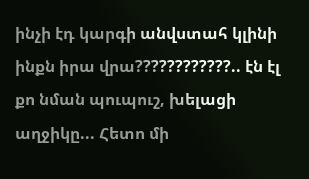ինչի էդ կարգի անվստահ կլինի ինքն իրա վրա????????????.. էն էլ քո նման պուպուշ, խելացի աղջիկը... Հետո մի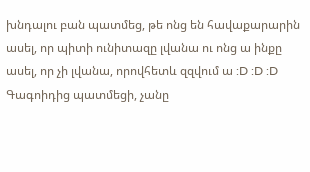խնդալու բան պատմեց, թե ոնց են հավաքարարին ասել, որ պիտի ունիտազը լվանա ու ոնց ա ինքը ասել, որ չի լվանա, որովհետև զզվում ա :D :D :D
Գագոիդից պատմեցի, չանը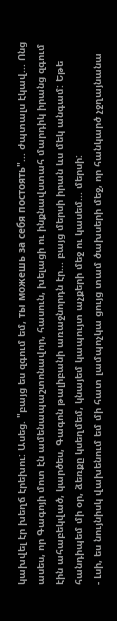կախվել էր խեղճ էրեխու: Ասեց. "բայց ես զգում եմ, ты можешь за себя постоять"... ժպտալս էկավ... Ոնց ասես, որ Գագոյի մոտ էն ամենապաշտոնավոր, հասուն, խելացի ու ինքնավստահ մարդիկ իրանց զգում էին ահաբեկված, կարծես, Գագոն թալիբանի առաջնորդն էր... բայց մերսի իրան ևս մեկ անգամ: Եթե հանդիպեմ մի օր, ձեռքը կսեղմեմ, կնայեմ կապույտ աչքերի մեջ ու կասեմ... մերսի:
- Լսի, ես նույնիսկ վախենում եմ մի հատ լամպոչկա ցույց տամ ծախսերի մեջ, որ հանկարծ չջղայնանա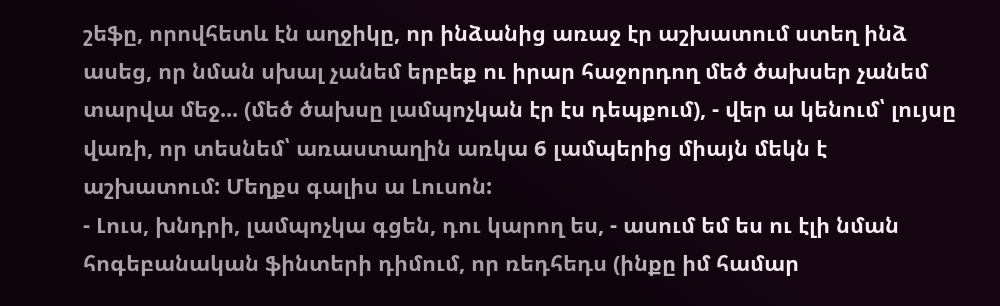շեֆը, որովհետև էն աղջիկը, որ ինձանից առաջ էր աշխատում ստեղ ինձ ասեց, որ նման սխալ չանեմ երբեք ու իրար հաջորդող մեծ ծախսեր չանեմ տարվա մեջ... (մեծ ծախսը լամպոչկան էր էս դեպքում), - վեր ա կենում՝ լույսը վառի, որ տեսնեմ՝ առաստաղին առկա 6 լամպերից միայն մեկն է աշխատում: Մեղքս գալիս ա Լուսոն:
- Լուս, խնդրի, լամպոչկա գցեն, դու կարող ես, - ասում եմ ես ու էլի նման հոգեբանական ֆինտերի դիմում, որ ռեդհեդս (ինքը իմ համար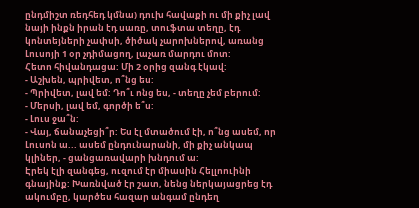ընդմիշտ ռեդհեդ կմնա) դուխ հավաքի ու մի քիչ լավ նայի ինքն իրան էդ սառը, տուֆտա տեղը, էդ կոնտեյների չափսի, ծիծակ չարոխներով, առանց Լուսոյի 1 օր չդիմացող, լաչառ մարդու մոտ:
Հետո հիվանդացա: Մի 2 օրից զանգ էկավ:
- Աշխեն, պրիվետ, ո՞նց ես:
- Պրիվետ, լավ եմ: Դո՞ւ ոնց ես, - տեղը չեմ բերում:
- Մերսի, լավ եմ, գործի ե՞ս:
- Լուս ջա՞ն:
- Վայ, ճանաչեցի՞ր: Ես էլ մտածում էի, ո՞նց ասեմ, որ Լուսոն ա... ասեմ ընդունարանի, մի քիչ անկապ կլիներ, - ցանցառավարի խնդում ա:
Էրեկ էլի զանգեց, ուզում էր միասին Հելլոուինի գնայինք: Խառնված էր շատ, նենց ներկայացրեց էդ ակումբը, կարծես հազար անգամ ընդեղ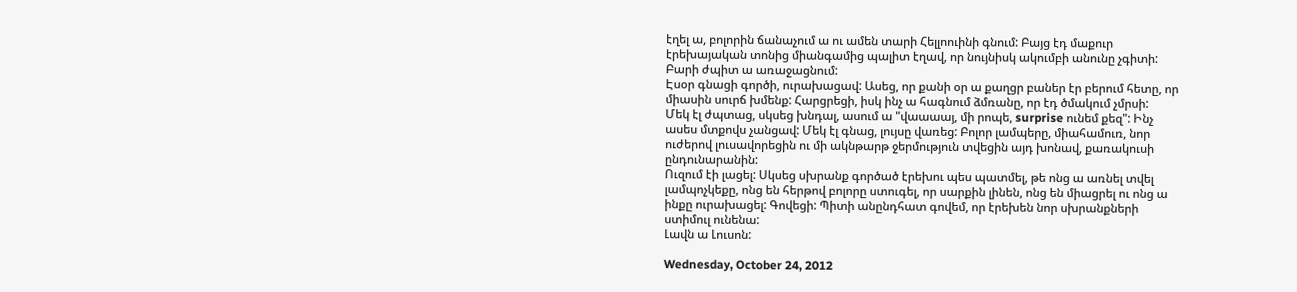էղել ա, բոլորին ճանաչում ա ու ամեն տարի Հելլոուինի գնում: Բայց էդ մաքուր էրեխայական տոնից միանգամից պալիտ էղավ, որ նույնիսկ ակումբի անունը չգիտի: Բարի ժպիտ ա առաջացնում:
Էսօր գնացի գործի, ուրախացավ: Ասեց, որ քանի օր ա քաղցր բաներ էր բերում հետը, որ միասին սուրճ խմենք: Հարցրեցի, իսկ ինչ ա հագնում ձմռանը, որ էդ ծմակում չմրսի:
Մեկ էլ ժպտաց, սկսեց խնդալ, ասում ա "վաաաայ, մի րոպե, surprise ունեմ քեզ": Ինչ ասես մտքովս չանցավ: Մեկ էլ գնաց, լույսը վառեց: Բոլոր լամպերը, միահամուռ, նոր ուժերով լուսավորեցին ու մի ակնթարթ ջերմություն տվեցին այդ խոնավ, քառակուսի ընդունարանին:
Ուզում էի լացել: Սկսեց սխրանք գործած էրեխու պես պատմել, թե ոնց ա առնել տվել լամպոչկեքը, ոնց են հերթով բոլորը ստուգել, որ սարքին լինեն, ոնց են միացրել ու ոնց ա ինքը ուրախացել: Գովեցի: Պիտի անընդհատ գովեմ, որ էրեխեն նոր սխրանքների ստիմուլ ունենա:
Լավն ա Լուսոն:

Wednesday, October 24, 2012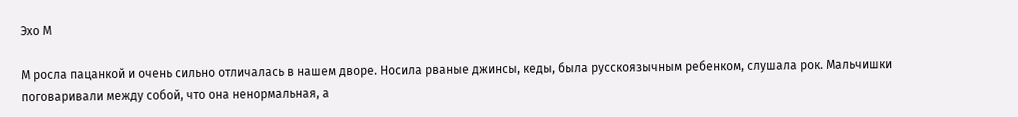Эхо М

М росла пацанкой и очень сильно отличалась в нашем дворе. Носила рваные джинсы, кеды, была русскоязычным ребенком, слушала рок. Мальчишки поговаривали между собой, что она ненормальная, а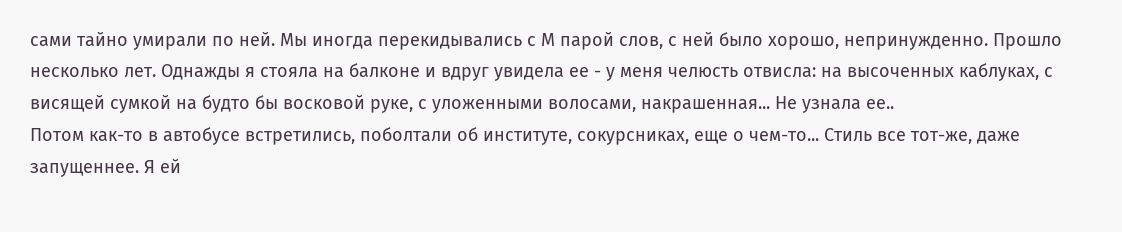сами тайно умирали по ней. Мы иногда перекидывались с М парой слов, с ней было хорошо, непринужденно. Прошло несколько лет. Однажды я стояла на балконе и вдруг увидела ее - у меня челюсть отвисла: на высоченных каблуках, с висящей сумкой на будто бы восковой руке, с уложенными волосами, накрашенная... Не узнала ее..
Потом как-то в автобусе встретились, поболтали об институте, сокурсниках, еще о чем-то... Стиль все тот-же, даже запущеннее. Я ей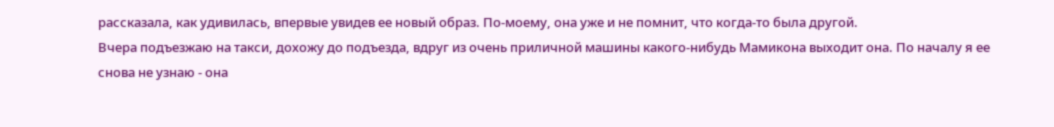рассказала, как удивилась, впервые увидев ее новый образ. По-моему, она уже и не помнит, что когда-то была другой.
Вчера подъезжаю на такси, дохожу до подъезда, вдруг из очень приличной машины какого-нибудь Мамикона выходит она. По началу я ее снова не узнаю - она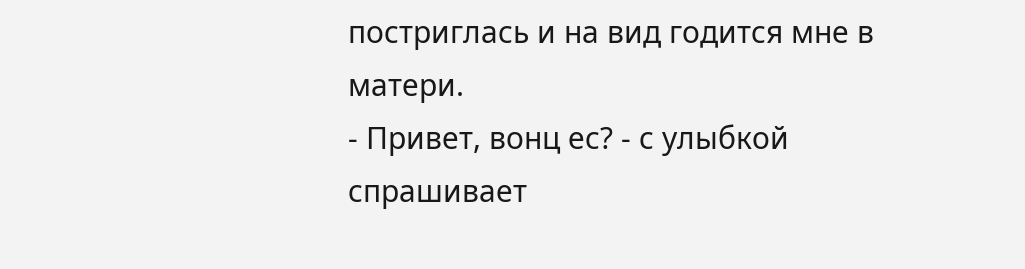постриглась и на вид годится мне в матери.
- Привет, вонц ес? - с улыбкой спрашивает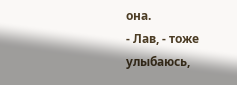она.
- Лав, - тоже улыбаюсь,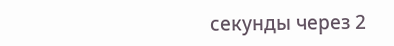секунды через 2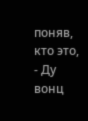поняв, кто это, - Ду вонц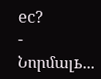ес?
- Նորմալь...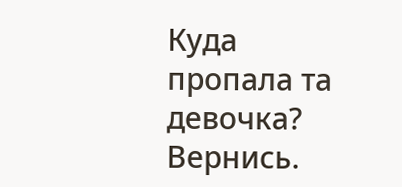Куда пропала та девочка? Вернись.